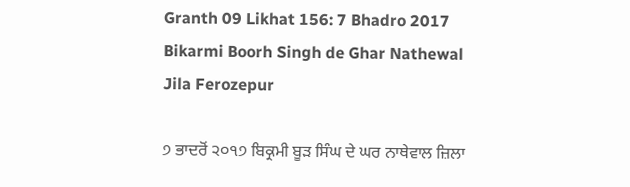Granth 09 Likhat 156: 7 Bhadro 2017 Bikarmi Boorh Singh de Ghar Nathewal Jila Ferozepur

੭ ਭਾਦਰੋਂ ੨੦੧੭ ਬਿਕ੍ਰਮੀ ਬੂੜ ਸਿੰਘ ਦੇ ਘਰ ਨਾਥੇਵਾਲ ਜ਼ਿਲਾ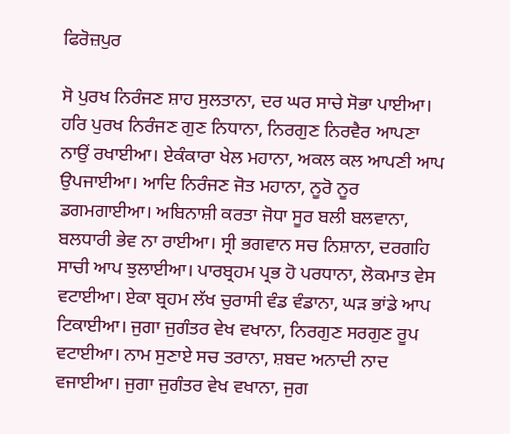ਫਿਰੋਜ਼ਪੁਰ

ਸੋ ਪੁਰਖ ਨਿਰੰਜਣ ਸ਼ਾਹ ਸੁਲਤਾਨਾ, ਦਰ ਘਰ ਸਾਚੇ ਸੋਭਾ ਪਾਈਆ। ਹਰਿ ਪੁਰਖ ਨਿਰੰਜਣ ਗੁਣ ਨਿਧਾਨਾ, ਨਿਰਗੁਣ ਨਿਰਵੈਰ ਆਪਣਾ ਨਾਉਂ ਰਖਾਈਆ। ਏਕੰਕਾਰਾ ਖੇਲ ਮਹਾਨਾ, ਅਕਲ ਕਲ ਆਪਣੀ ਆਪ ਉਪਜਾਈਆ। ਆਦਿ ਨਿਰੰਜਣ ਜੋਤ ਮਹਾਨਾ, ਨੂਰੋ ਨੂਰ ਡਗਮਗਾਈਆ। ਅਬਿਨਾਸ਼ੀ ਕਰਤਾ ਜੋਧਾ ਸੂਰ ਬਲੀ ਬਲਵਾਨਾ, ਬਲਧਾਰੀ ਭੇਵ ਨਾ ਰਾਈਆ। ਸ੍ਰੀ ਭਗਵਾਨ ਸਚ ਨਿਸ਼ਾਨਾ, ਦਰਗਹਿ ਸਾਚੀ ਆਪ ਝੁਲਾਈਆ। ਪਾਰਬ੍ਰਹਮ ਪ੍ਰਭ ਹੋ ਪਰਧਾਨਾ, ਲੋਕਮਾਤ ਵੇਸ ਵਟਾਈਆ। ਏਕਾ ਬ੍ਰਹਮ ਲੱਖ ਚੁਰਾਸੀ ਵੰਡ ਵੰਡਾਨਾ, ਘੜ ਭਾਂਡੇ ਆਪ ਟਿਕਾਈਆ। ਜੁਗਾ ਜੁਗੰਤਰ ਵੇਖ ਵਖਾਨਾ, ਨਿਰਗੁਣ ਸਰਗੁਣ ਰੂਪ ਵਟਾਈਆ। ਨਾਮ ਸੁਣਾਏ ਸਚ ਤਰਾਨਾ, ਸ਼ਬਦ ਅਨਾਦੀ ਨਾਦ ਵਜਾਈਆ। ਜੁਗਾ ਜੁਗੰਤਰ ਵੇਖ ਵਖਾਨਾ, ਜੁਗ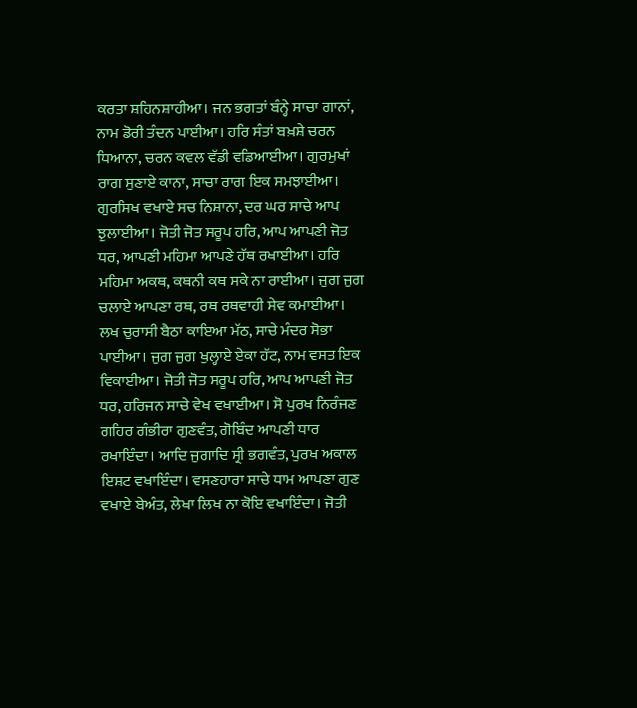ਕਰਤਾ ਸ਼ਹਿਨਸ਼ਾਹੀਆ। ਜਨ ਭਗਤਾਂ ਬੰਨ੍ਹੇ ਸਾਚਾ ਗਾਨਾਂ, ਨਾਮ ਡੋਰੀ ਤੰਦਨ ਪਾਈਆ। ਹਰਿ ਸੰਤਾਂ ਬਖ਼ਸ਼ੇ ਚਰਨ ਧਿਆਨਾ, ਚਰਨ ਕਵਲ ਵੱਡੀ ਵਡਿਆਈਆ। ਗੁਰਮੁਖਾਂ ਰਾਗ ਸੁਣਾਏ ਕਾਨਾ, ਸਾਚਾ ਰਾਗ ਇਕ ਸਮਝਾਈਆ। ਗੁਰਸਿਖ ਵਖਾਏ ਸਚ ਨਿਸ਼ਾਨਾ, ਦਰ ਘਰ ਸਾਚੇ ਆਪ ਝੁਲਾਈਆ। ਜੋਤੀ ਜੋਤ ਸਰੂਪ ਹਰਿ, ਆਪ ਆਪਣੀ ਜੋਤ ਧਰ, ਆਪਣੀ ਮਹਿਮਾ ਆਪਣੇ ਹੱਥ ਰਖਾਈਆ। ਹਰਿ ਮਹਿਮਾ ਅਕਥ, ਕਥਨੀ ਕਥ ਸਕੇ ਨਾ ਰਾਈਆ। ਜੁਗ ਜੁਗ ਚਲਾਏ ਆਪਣਾ ਰਥ, ਰਥ ਰਥਵਾਹੀ ਸੇਵ ਕਮਾਈਆ। ਲਖ ਚੁਰਾਸੀ ਬੈਠਾ ਕਾਇਆ ਮੱਠ, ਸਾਚੇ ਮੰਦਰ ਸੋਭਾ ਪਾਈਆ। ਜੁਗ ਜੁਗ ਖੁਲ੍ਹਾਏ ਏਕਾ ਹੱਟ, ਨਾਮ ਵਸਤ ਇਕ ਵਿਕਾਈਆ। ਜੋਤੀ ਜੋਤ ਸਰੂਪ ਹਰਿ, ਆਪ ਆਪਣੀ ਜੋਤ ਧਰ, ਹਰਿਜਨ ਸਾਚੇ ਵੇਖ ਵਖਾਈਆ। ਸੋ ਪੁਰਖ ਨਿਰੰਜਣ ਗਹਿਰ ਗੰਭੀਰਾ ਗੁਣਵੰਤ, ਗੋਬਿੰਦ ਆਪਣੀ ਧਾਰ ਰਖਾਇੰਦਾ। ਆਦਿ ਜੁਗਾਦਿ ਸ੍ਰੀ ਭਗਵੰਤ, ਪੁਰਖ ਅਕਾਲ ਇਸ਼ਟ ਵਖਾਇੰਦਾ। ਵਸਣਹਾਰਾ ਸਾਚੇ ਧਾਮ ਆਪਣਾ ਗੁਣ ਵਖਾਏ ਬੇਅੰਤ, ਲੇਖਾ ਲਿਖ ਨਾ ਕੋਇ ਵਖਾਇੰਦਾ। ਜੋਤੀ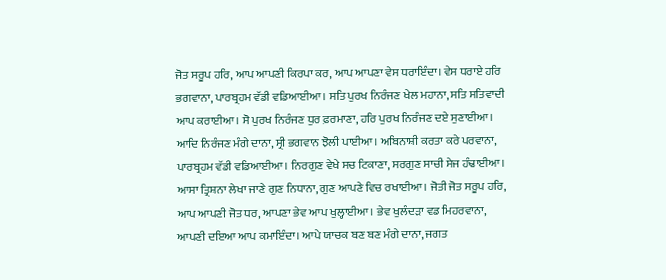ਜੋਤ ਸਰੂਪ ਹਰਿ, ਆਪ ਆਪਣੀ ਕਿਰਪਾ ਕਰ, ਆਪ ਆਪਣਾ ਵੇਸ ਧਰਾਇੰਦਾ। ਵੇਸ ਧਰਾਏ ਹਰਿ ਭਗਵਾਨਾ, ਪਾਰਬ੍ਰਹਮ ਵੱਡੀ ਵਡਿਆਈਆ। ਸਤਿ ਪੁਰਖ ਨਿਰੰਜਣ ਖੇਲ ਮਹਾਨਾ, ਸਤਿ ਸਤਿਵਾਦੀ ਆਪ ਕਰਾਈਆ। ਸੋ ਪੁਰਖ ਨਿਰੰਜਣ ਧੁਰ ਫ਼ਰਮਾਣਾ, ਹਰਿ ਪੁਰਖ ਨਿਰੰਜਣ ਦਏ ਸੁਣਾਈਆ। ਆਦਿ ਨਿਰੰਜਣ ਮੰਗੇ ਦਾਨਾ, ਸ੍ਰੀ ਭਗਵਾਨ ਝੋਲੀ ਪਾਈਆ। ਅਬਿਨਾਸ਼ੀ ਕਰਤਾ ਕਰੇ ਪਰਵਾਨਾ, ਪਾਰਬ੍ਰਹਮ ਵੱਡੀ ਵਡਿਆਈਆ। ਨਿਰਗੁਣ ਵੇਖੇ ਸਚ ਟਿਕਾਣਾ, ਸਰਗੁਣ ਸਾਚੀ ਸੇਜ ਹੰਢਾਈਆ। ਆਸਾ ਤ੍ਰਿਸ਼ਨਾ ਲੇਖਾ ਜਾਣੇ ਗੁਣ ਨਿਧਾਨਾ, ਗੁਣ ਆਪਣੇ ਵਿਚ ਰਖਾਈਆ। ਜੋਤੀ ਜੋਤ ਸਰੂਪ ਹਰਿ, ਆਪ ਆਪਣੀ ਜੋਤ ਧਰ, ਆਪਣਾ ਭੇਵ ਆਪ ਖੁਲ੍ਹਾਈਆ। ਭੇਵ ਖੁਲੰਦੜਾ ਵਡ ਮਿਹਰਵਾਨਾ, ਆਪਣੀ ਦਇਆ ਆਪ ਕਮਾਇੰਦਾ। ਆਪੇ ਯਾਚਕ ਬਣ ਬਣ ਮੰਗੇ ਦਾਨਾ, ਜਗਤ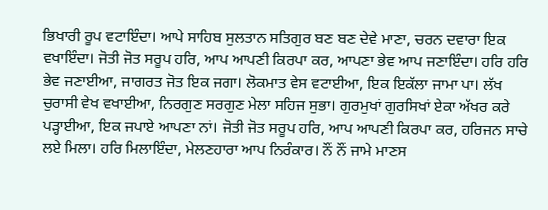ਭਿਖਾਰੀ ਰੂਪ ਵਟਾਇੰਦਾ। ਆਪੇ ਸਾਹਿਬ ਸੁਲਤਾਨ ਸਤਿਗੁਰ ਬਣ ਬਣ ਦੇਵੇ ਮਾਣਾ, ਚਰਨ ਦਵਾਰਾ ਇਕ ਵਖਾਇੰਦਾ। ਜੋਤੀ ਜੋਤ ਸਰੂਪ ਹਰਿ, ਆਪ ਆਪਣੀ ਕਿਰਪਾ ਕਰ, ਆਪਣਾ ਭੇਵ ਆਪ ਜਣਾਇੰਦਾ। ਹਰਿ ਹਰਿ ਭੇਵ ਜਣਾਈਆ, ਜਾਗਰਤ ਜੋਤ ਇਕ ਜਗਾ। ਲੋਕਮਾਤ ਵੇਸ ਵਟਾਈਆ, ਇਕ ਇਕੱਲਾ ਜਾਮਾ ਪਾ। ਲੱਖ ਚੁਰਾਸੀ ਵੇਖ ਵਖਾਈਆ, ਨਿਰਗੁਣ ਸਰਗੁਣ ਮੇਲਾ ਸਹਿਜ ਸੁਭਾ। ਗੁਰਮੁਖਾਂ ਗੁਰਸਿਖਾਂ ਏਕਾ ਅੱਖਰ ਕਰੇ ਪੜ੍ਹਾਈਆ, ਇਕ ਜਪਾਏ ਆਪਣਾ ਨਾਂ। ਜੋਤੀ ਜੋਤ ਸਰੂਪ ਹਰਿ, ਆਪ ਆਪਣੀ ਕਿਰਪਾ ਕਰ, ਹਰਿਜਨ ਸਾਚੇ ਲਏ ਮਿਲਾ। ਹਰਿ ਮਿਲਾਇੰਦਾ, ਮੇਲਣਹਾਰਾ ਆਪ ਨਿਰੰਕਾਰ। ਨੌਂ ਨੌਂ ਜਾਮੇ ਮਾਣਸ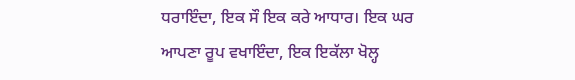ਧਰਾਇੰਦਾ, ਇਕ ਸੌ ਇਕ ਕਰੇ ਆਧਾਰ। ਇਕ ਘਰ ਆਪਣਾ ਰੂਪ ਵਖਾਇੰਦਾ, ਇਕ ਇਕੱਲਾ ਖੋਲ੍ਹ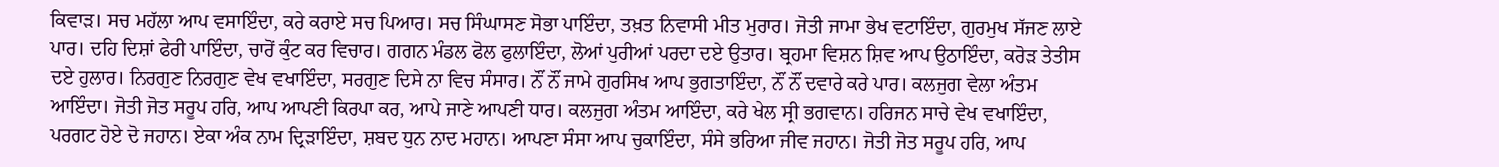ਕਿਵਾੜ। ਸਚ ਮਹੱਲਾ ਆਪ ਵਸਾਇੰਦਾ, ਕਰੇ ਕਰਾਏ ਸਚ ਪਿਆਰ। ਸਚ ਸਿੰਘਾਸਣ ਸੋਭਾ ਪਾਇੰਦਾ, ਤਖ਼ਤ ਨਿਵਾਸੀ ਮੀਤ ਮੁਰਾਰ। ਜੋਤੀ ਜਾਮਾ ਭੇਖ ਵਟਾਇੰਦਾ, ਗੁਰਮੁਖ ਸੱਜਣ ਲਾਏ ਪਾਰ। ਦਹਿ ਦਿਸ਼ਾਂ ਫੇਰੀ ਪਾਇੰਦਾ, ਚਾਰੋਂ ਕੁੰਟ ਕਰ ਵਿਚਾਰ। ਗਗਨ ਮੰਡਲ ਫੋਲ ਫੁਲਾਇੰਦਾ, ਲੋਆਂ ਪੁਰੀਆਂ ਪਰਦਾ ਦਏ ਉਤਾਰ। ਬ੍ਰਹਮਾ ਵਿਸ਼ਨ ਸ਼ਿਵ ਆਪ ਉਠਾਇੰਦਾ, ਕਰੋੜ ਤੇਤੀਸ ਦਏ ਹੁਲਾਰ। ਨਿਰਗੁਣ ਨਿਰਗੁਣ ਵੇਖ ਵਖਾਇੰਦਾ, ਸਰਗੁਣ ਦਿਸੇ ਨਾ ਵਿਚ ਸੰਸਾਰ। ਨੌਂ ਨੌਂ ਜਾਮੇ ਗੁਰਸਿਖ ਆਪ ਭੁਗਤਾਇੰਦਾ, ਨੌਂ ਨੌਂ ਦਵਾਰੇ ਕਰੇ ਪਾਰ। ਕਲਜੁਗ ਵੇਲਾ ਅੰਤਮ ਆਇੰਦਾ। ਜੋਤੀ ਜੋਤ ਸਰੂਪ ਹਰਿ, ਆਪ ਆਪਣੀ ਕਿਰਪਾ ਕਰ, ਆਪੇ ਜਾਣੇ ਆਪਣੀ ਧਾਰ। ਕਲਜੁਗ ਅੰਤਮ ਆਇੰਦਾ, ਕਰੇ ਖੇਲ ਸ੍ਰੀ ਭਗਵਾਨ। ਹਰਿਜਨ ਸਾਚੇ ਵੇਖ ਵਖਾਇੰਦਾ, ਪਰਗਟ ਹੋਏ ਦੋ ਜਹਾਨ। ਏਕਾ ਅੰਕ ਨਾਮ ਦ੍ਰਿੜਾਇੰਦਾ, ਸ਼ਬਦ ਧੁਨ ਨਾਦ ਮਹਾਨ। ਆਪਣਾ ਸੰਸਾ ਆਪ ਚੁਕਾਇੰਦਾ, ਸੰਸੇ ਭਰਿਆ ਜੀਵ ਜਹਾਨ। ਜੋਤੀ ਜੋਤ ਸਰੂਪ ਹਰਿ, ਆਪ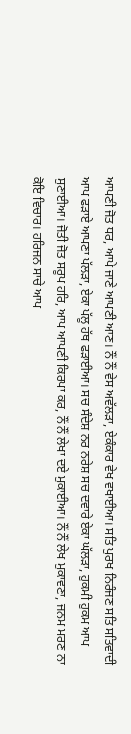ਆਪਣੀ ਜੋਤ ਧਰ, ਆਪੇ ਜਾਣੇ ਆਪਣੀ ਆਣ। ਨੌਂ ਨੌਂ ਵੇਸ ਅਵੱਲੜਾ, ਏਕੰਕਾਰ ਵੇਖ ਵਖਾਈਆ। ਸਤਿ ਪੁਰਖ ਨਿਰੰਜਣ ਸਤਿ ਸਤਿਵਾਦੀ ਆਪ ਫੜਾਏ ਆਪਣਾ ਪੱਲੜਾ, ਏਕਾ ਪੱਲੂ ਹੱਥ ਫੜਾਈਆ। ਸਚ ਸੰਦੇਸ਼ ਨਰ ਨਰੇਸ਼ ਸਚ ਦਵਾਰੇ ਏਕਾ ਘੱਲੜਾ, ਹੁਕਮੀ ਹੁਕਮ ਆਪ ਸੁਣਾਈਆ। ਜੋਤੀ ਜੋਤ ਸਰੂਪ ਹਰਿ, ਆਪ ਆਪਣੀ ਕਿਰਪਾ ਕਰ, ਨੌਂ ਨੌਂ ਲੇਖਾ ਦਏ ਮੁਕਾਈਆ। ਨੌਂ ਨੌਂ ਲੇਖ ਮੁਕਾਵਣਾ, ਜਨਮ ਮਰਣ ਨਾ ਕੋਇ ਵਿਚਾਰ। ਹਰਿਜਨ ਸਾਚੇ ਆਪ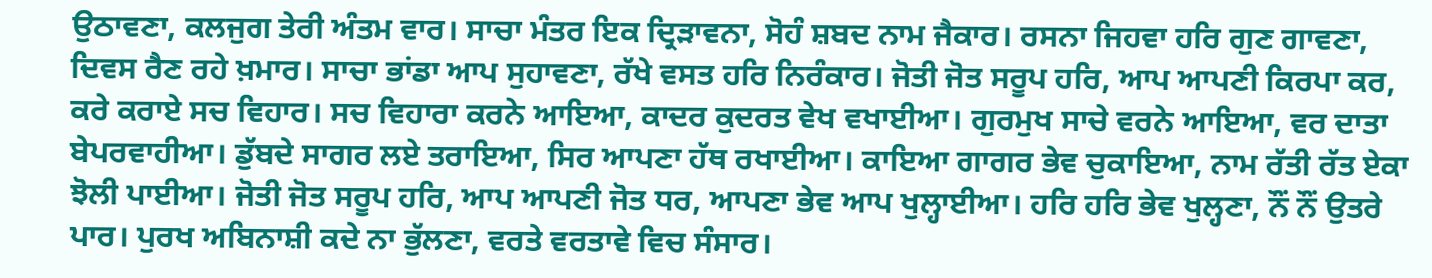ਉਠਾਵਣਾ, ਕਲਜੁਗ ਤੇਰੀ ਅੰਤਮ ਵਾਰ। ਸਾਚਾ ਮੰਤਰ ਇਕ ਦ੍ਰਿੜਾਵਨਾ, ਸੋਹੰ ਸ਼ਬਦ ਨਾਮ ਜੈਕਾਰ। ਰਸਨਾ ਜਿਹਵਾ ਹਰਿ ਗੁਣ ਗਾਵਣਾ, ਦਿਵਸ ਰੈਣ ਰਹੇ ਖ਼ਮਾਰ। ਸਾਚਾ ਭਾਂਡਾ ਆਪ ਸੁਹਾਵਣਾ, ਰੱਖੇ ਵਸਤ ਹਰਿ ਨਿਰੰਕਾਰ। ਜੋਤੀ ਜੋਤ ਸਰੂਪ ਹਰਿ, ਆਪ ਆਪਣੀ ਕਿਰਪਾ ਕਰ, ਕਰੇ ਕਰਾਏ ਸਚ ਵਿਹਾਰ। ਸਚ ਵਿਹਾਰਾ ਕਰਨੇ ਆਇਆ, ਕਾਦਰ ਕੁਦਰਤ ਵੇਖ ਵਖਾਈਆ। ਗੁਰਮੁਖ ਸਾਚੇ ਵਰਨੇ ਆਇਆ, ਵਰ ਦਾਤਾ ਬੇਪਰਵਾਹੀਆ। ਡੁੱਬਦੇ ਸਾਗਰ ਲਏ ਤਰਾਇਆ, ਸਿਰ ਆਪਣਾ ਹੱਥ ਰਖਾਈਆ। ਕਾਇਆ ਗਾਗਰ ਭੇਵ ਚੁਕਾਇਆ, ਨਾਮ ਰੱਤੀ ਰੱਤ ਏਕਾ ਝੋਲੀ ਪਾਈਆ। ਜੋਤੀ ਜੋਤ ਸਰੂਪ ਹਰਿ, ਆਪ ਆਪਣੀ ਜੋਤ ਧਰ, ਆਪਣਾ ਭੇਵ ਆਪ ਖੁਲ੍ਹਾਈਆ। ਹਰਿ ਹਰਿ ਭੇਵ ਖੁਲ੍ਹਣਾ, ਨੌਂ ਨੌਂ ਉਤਰੇ ਪਾਰ। ਪੁਰਖ ਅਬਿਨਾਸ਼ੀ ਕਦੇ ਨਾ ਭੁੱਲਣਾ, ਵਰਤੇ ਵਰਤਾਵੇ ਵਿਚ ਸੰਸਾਰ।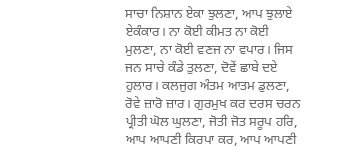ਸਾਚਾ ਨਿਸ਼ਾਨ ਏਕਾ ਝੁਲਣਾ, ਆਪ ਝੁਲਾਏ ਏਕੰਕਾਰ। ਨਾ ਕੋਈ ਕੀਮਤ ਨਾ ਕੋਈ ਮੁਲਣਾ, ਨਾ ਕੋਈ ਵਣਜ ਨਾ ਵਪਾਰ। ਜਿਸ ਜਨ ਸਾਚੇ ਕੰਡੇ ਤੁਲਣਾ, ਦੋਵੇਂ ਛਾਬੇ ਦਏ ਹੁਲਾਰ। ਕਲਜੁਗ ਅੰਤਮ ਆਤਮ ਡੁਲਣਾ, ਰੋਵੇ ਜ਼ਾਰੋ ਜ਼ਾਰ। ਗੁਰਮੁਖ ਕਰ ਦਰਸ ਚਰਨ ਪ੍ਰੀਤੀ ਘੋਲ ਘੁਲਣਾ, ਜੋਤੀ ਜੋਤ ਸਰੂਪ ਹਰਿ, ਆਪ ਆਪਣੀ ਕਿਰਪਾ ਕਰ, ਆਪ ਆਪਣੀ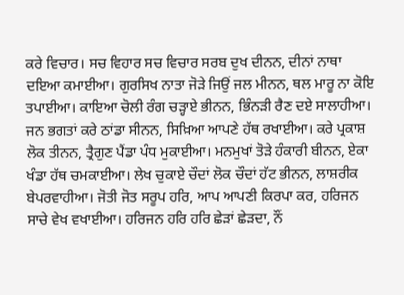ਕਰੇ ਵਿਚਾਰ। ਸਚ ਵਿਹਾਰ ਸਚ ਵਿਚਾਰ ਸਰਬ ਦੁਖ ਦੀਨਨ, ਦੀਨਾਂ ਨਾਥਾ ਦਇਆ ਕਮਾਈਆ। ਗੁਰਸਿਖ ਨਾਤਾ ਜੋੜੇ ਜਿਉਂ ਜਲ ਮੀਨਨ, ਥਲ ਮਾਰੂ ਨਾ ਕੋਇ ਤਪਾਈਆ। ਕਾਇਆ ਚੋਲੀ ਰੰਗ ਚੜ੍ਹਾਏ ਭੀਨਨ, ਭਿੰਨੜੀ ਰੈਣ ਦਏ ਸਾਲਾਹੀਆ। ਜਨ ਭਗਤਾਂ ਕਰੇ ਠਾਂਡਾ ਸੀਨਨ, ਸਿਖ਼ਿਆ ਆਪਣੇ ਹੱਥ ਰਖਾਈਆ। ਕਰੇ ਪ੍ਰਕਾਸ਼ ਲੋਕ ਤੀਨਨ, ਤ੍ਰੈਗੁਣ ਪੈਂਡਾ ਪੰਧ ਮੁਕਾਈਆ। ਮਨਮੁਖਾਂ ਤੋੜੇ ਹੰਕਾਰੀ ਬੀਨਨ, ਏਕਾ ਖੰਡਾ ਹੱਥ ਚਮਕਾਈਆ। ਲੇਖ ਚੁਕਾਏ ਚੌਦਾਂ ਲੋਕ ਚੌਦਾਂ ਹੱਟ ਭੀਨਨ, ਲਾਸ਼ਰੀਕ ਬੇਪਰਵਾਹੀਆ। ਜੋਤੀ ਜੋਤ ਸਰੂਪ ਹਰਿ, ਆਪ ਆਪਣੀ ਕਿਰਪਾ ਕਰ, ਹਰਿਜਨ ਸਾਚੇ ਵੇਖ ਵਖਾਈਆ। ਹਰਿਜਨ ਹਰਿ ਹਰਿ ਛੇੜਾਂ ਛੇੜਦਾ, ਨੌਂ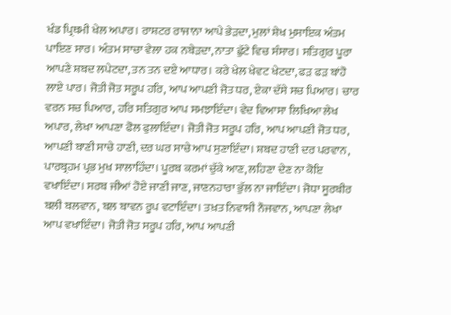ਖੰਡ ਪ੍ਰਿਥਮੀ ਖੇਲ ਅਪਾਰ। ਰਾਸ਼ਟਰ ਰਾਜਾਨਾ ਆਪੇ ਭੇੜਦਾ, ਮੁਲਾਂ ਸ਼ੇਖ ਮੁਸਾਇਕ ਅੰਤਮ ਪਾਇਣ ਸਾਰ। ਅੰਤਮ ਸਾਚਾ ਵੇਲਾ ਹਕ ਨਬੇੜਦਾ, ਨਾਤਾ ਛੁੱਟੇ ਵਿਚ ਸੰਸਾਰ। ਸਤਿਗੁਰ ਪੂਰਾ ਆਪਣੇ ਸ਼ਬਦ ਲਪੇਟਦਾ, ਤਨ ਤਨ ਦਏ ਆਧਾਰ। ਕਰੇ ਖੇਲ ਖੇਵਟ ਖੇਟਦਾ, ਫੜ ਫੜ ਬਾਂਹੋ ਲਾਏ ਪਾਰ। ਜੋਤੀ ਜੋਤ ਸਰੂਪ ਹਰਿ, ਆਪ ਆਪਣੀ ਜੋਤ ਧਰ, ਏਕਾ ਦੱਸੇ ਸਚ ਪਿਆਰ। ਚਾਰ ਵਰਨ ਸਚ ਪਿਆਰ, ਹਰਿ ਸਤਿਗੁਰ ਆਪ ਸਮਝਾਇੰਦਾ। ਵੇਦ ਵਿਆਸਾ ਲਿਖਿਆ ਲੇਖ ਅਪਾਰ, ਲੇਖਾ ਆਪਣਾ ਫੋਲ ਫੁਲਾਇੰਦਾ। ਜੋਤੀ ਜੋਤ ਸਰੂਪ ਹਰਿ, ਆਪ ਆਪਣੀ ਜੋਤ ਧਰ, ਆਪਣੀ ਬਾਣੀ ਸਾਚੇ ਹਾਣੀ, ਦਰ ਘਰ ਸਾਚੇ ਆਪ ਸੁਣਾਇੰਦਾ। ਸ਼ਬਦ ਹਾਣੀ ਦਰ ਪਰਵਾਨ, ਪਾਰਬ੍ਰਹਮ ਪ੍ਰਭ ਮੁਖ ਸਾਲਾਹਿੰਦਾ। ਪੂਰਬ ਕਰਮਾਂ ਚੁੱਕੇ ਆਣ, ਲਹਿਣਾ ਦੇਣ ਨਾ ਕੋਇ ਵਖਾਇੰਦਾ। ਸਰਬ ਜੀਆਂ ਹੋਏ ਜਾਣੀ ਜਾਣ, ਜਾਣਨਹਾਰਾ ਭੁੱਲ ਨਾ ਜਾਇੰਦਾ। ਜੋਧਾ ਸੂਰਬੀਰ ਬਲੀ ਬਲਵਾਨ, ਬਲ ਬਾਵਨ ਰੂਪ ਵਟਾਇੰਦਾ। ਤਖ਼ਤ ਨਿਵਾਸੀ ਨੌਜਵਾਨ, ਆਪਣਾ ਲੇਖਾ ਆਪ ਵਖਾਇੰਦਾ। ਜੋਤੀ ਜੋਤ ਸਰੂਪ ਹਰਿ, ਆਪ ਆਪਣੀ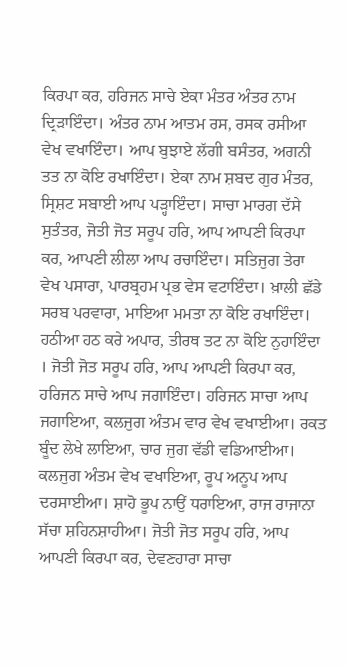ਕਿਰਪਾ ਕਰ, ਹਰਿਜਨ ਸਾਚੇ ਏਕਾ ਮੰਤਰ ਅੰਤਰ ਨਾਮ ਦ੍ਰਿੜਾਇੰਦਾ। ਅੰਤਰ ਨਾਮ ਆਤਮ ਰਸ, ਰਸਕ ਰਸੀਆ  ਵੇਖ ਵਖਾਇੰਦਾ। ਆਪ ਬੁਝਾਏ ਲੱਗੀ ਬਸੰਤਰ, ਅਗਨੀ ਤਤ ਨਾ ਕੋਇ ਰਖਾਇੰਦਾ। ਏਕਾ ਨਾਮ ਸ਼ਬਦ ਗੁਰ ਮੰਤਰ, ਸ੍ਰਿਸ਼ਟ ਸਬਾਈ ਆਪ ਪੜ੍ਹਾਇੰਦਾ। ਸਾਚਾ ਮਾਰਗ ਦੱਸੇ ਸੁਤੰਤਰ, ਜੋਤੀ ਜੋਤ ਸਰੂਪ ਹਰਿ, ਆਪ ਆਪਣੀ ਕਿਰਪਾ ਕਰ, ਆਪਣੀ ਲੀਲਾ ਆਪ ਰਚਾਇੰਦਾ। ਸਤਿਜੁਗ ਤੇਰਾ ਵੇਖ ਪਸਾਰਾ, ਪਾਰਬ੍ਰਹਮ ਪ੍ਰਭ ਵੇਸ ਵਟਾਇੰਦਾ। ਖ਼ਾਲੀ ਛੱਡੇ ਸਰਬ ਪਰਵਾਰਾ, ਮਾਇਆ ਮਮਤਾ ਨਾ ਕੋਇ ਰਖਾਇੰਦਾ। ਹਠੀਆ ਹਠ ਕਰੇ ਅਪਾਰ, ਤੀਰਥ ਤਟ ਨਾ ਕੋਇ ਨੁਹਾਇੰਦਾ । ਜੋਤੀ ਜੋਤ ਸਰੂਪ ਹਰਿ, ਆਪ ਆਪਣੀ ਕਿਰਪਾ ਕਰ, ਹਰਿਜਨ ਸਾਚੇ ਆਪ ਜਗਾਇੰਦਾ। ਹਰਿਜਨ ਸਾਚਾ ਆਪ ਜਗਾਇਆ, ਕਲਜੁਗ ਅੰਤਮ ਵਾਰ ਵੇਖ ਵਖਾਈਆ। ਰਕਤ ਬੂੰਦ ਲੇਖੇ ਲਾਇਆ, ਚਾਰ ਜੁਗ ਵੱਡੀ ਵਡਿਆਈਆ। ਕਲਜੁਗ ਅੰਤਮ ਵੇਖ ਵਖਾਇਆ, ਰੂਪ ਅਨੂਪ ਆਪ ਦਰਸਾਈਆ। ਸ਼ਾਹੋ ਭੂਪ ਨਾਉਂ ਧਰਾਇਆ, ਰਾਜ ਰਾਜਾਨਾ ਸੱਚਾ ਸ਼ਹਿਨਸ਼ਾਹੀਆ। ਜੋਤੀ ਜੋਤ ਸਰੂਪ ਹਰਿ, ਆਪ ਆਪਣੀ ਕਿਰਪਾ ਕਰ, ਦੇਵਣਹਾਰਾ ਸਾਚਾ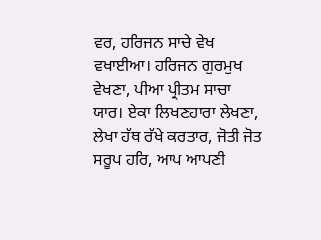ਵਰ, ਹਰਿਜਨ ਸਾਚੇ ਵੇਖ ਵਖਾਈਆ। ਹਰਿਜਨ ਗੁਰਮੁਖ ਵੇਖਣਾ, ਪੀਆ ਪ੍ਰੀਤਮ ਸਾਚਾ ਯਾਰ। ਏਕਾ ਲਿਖਣਹਾਰਾ ਲੇਖਣਾ, ਲੇਖਾ ਹੱਥ ਰੱਖੇ ਕਰਤਾਰ, ਜੋਤੀ ਜੋਤ ਸਰੂਪ ਹਰਿ, ਆਪ ਆਪਣੀ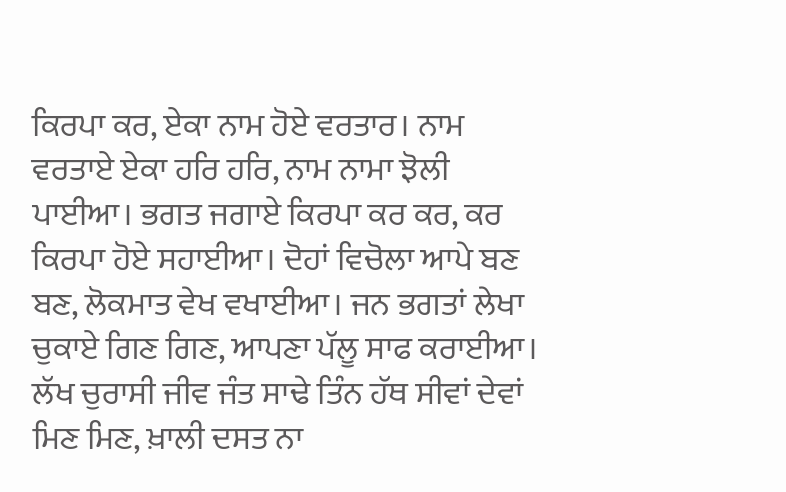ਕਿਰਪਾ ਕਰ, ਏਕਾ ਨਾਮ ਹੋਏ ਵਰਤਾਰ। ਨਾਮ ਵਰਤਾਏ ਏਕਾ ਹਰਿ ਹਰਿ, ਨਾਮ ਨਾਮਾ ਝੋਲੀ ਪਾਈਆ। ਭਗਤ ਜਗਾਏ ਕਿਰਪਾ ਕਰ ਕਰ, ਕਰ ਕਿਰਪਾ ਹੋਏ ਸਹਾਈਆ। ਦੋਹਾਂ ਵਿਚੋਲਾ ਆਪੇ ਬਣ ਬਣ, ਲੋਕਮਾਤ ਵੇਖ ਵਖਾਈਆ। ਜਨ ਭਗਤਾਂ ਲੇਖਾ ਚੁਕਾਏ ਗਿਣ ਗਿਣ, ਆਪਣਾ ਪੱਲੂ ਸਾਫ ਕਰਾਈਆ। ਲੱਖ ਚੁਰਾਸੀ ਜੀਵ ਜੰਤ ਸਾਢੇ ਤਿੰਨ ਹੱਥ ਸੀਵਾਂ ਦੇਵਾਂ ਮਿਣ ਮਿਣ, ਖ਼ਾਲੀ ਦਸਤ ਨਾ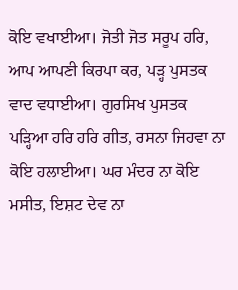ਕੋਇ ਵਖਾਈਆ। ਜੋਤੀ ਜੋਤ ਸਰੂਪ ਹਰਿ, ਆਪ ਆਪਣੀ ਕਿਰਪਾ ਕਰ, ਪੜ੍ਹ ਪੁਸਤਕ ਵਾਦ ਵਧਾਈਆ। ਗੁਰਸਿਖ ਪੁਸਤਕ ਪੜ੍ਹਿਆ ਹਰਿ ਹਰਿ ਗੀਤ, ਰਸਨਾ ਜਿਹਵਾ ਨਾ ਕੋਇ ਹਲਾਈਆ। ਘਰ ਮੰਦਰ ਨਾ ਕੋਇ ਮਸੀਤ, ਇਸ਼ਟ ਦੇਵ ਨਾ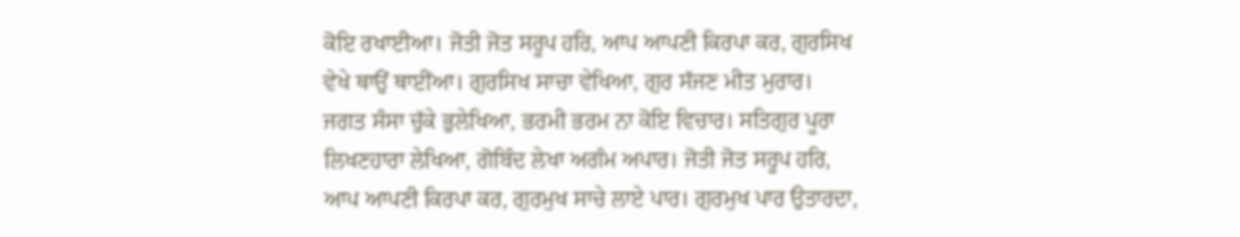ਕੋਇ ਰਖਾਈਆ। ਜੋਤੀ ਜੋਤ ਸਰੂਪ ਹਰਿ, ਆਪ ਆਪਣੀ ਕਿਰਪਾ ਕਰ, ਗੁਰਸਿਖ ਵੇਖੇ ਥਾਉਂ ਥਾਈਂਆ। ਗੁਰਸਿਖ ਸਾਚਾ ਵੇਖਿਆ, ਗੁਰ ਸੱਜਣ ਮੀਤ ਮੁਰਾਰ। ਜਗਤ ਸੰਸਾ ਚੁੱਕੇ ਭੁਲੇਖਿਆ, ਭਰਮੀ ਭਰਮ ਨਾ ਕੋਇ ਵਿਚਾਰ। ਸਤਿਗੁਰ ਪੂਰਾ ਲਿਖਣਹਾਰਾ ਲੇਖਿਆ, ਗੋਬਿੰਦ ਲੇਖਾ ਅਗੰਮ ਅਪਾਰ। ਜੋਤੀ ਜੋਤ ਸਰੂਪ ਹਰਿ, ਆਪ ਆਪਣੀ ਕਿਰਪਾ ਕਰ, ਗੁਰਮੁਖ ਸਾਚੇ ਲਾਏ ਪਾਰ। ਗੁਰਮੁਖ ਪਾਰ ਉਤਾਰਦਾ,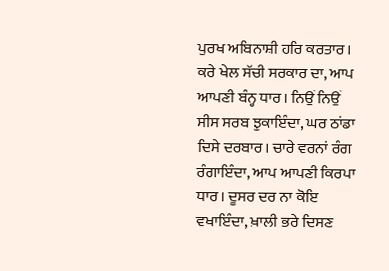ਪੁਰਖ ਅਬਿਨਾਸ਼ੀ ਹਰਿ ਕਰਤਾਰ। ਕਰੇ ਖੇਲ ਸੱਚੀ ਸਰਕਾਰ ਦਾ, ਆਪ ਆਪਣੀ ਬੰਨ੍ਹ ਧਾਰ। ਨਿਉਂ ਨਿਉਂ ਸੀਸ ਸਰਬ ਝੁਕਾਇੰਦਾ, ਘਰ ਠਾਂਡਾ ਦਿਸੇ ਦਰਬਾਰ। ਚਾਰੇ ਵਰਨਾਂ ਰੰਗ ਰੰਗਾਇੰਦਾ, ਆਪ ਆਪਣੀ ਕਿਰਪਾ ਧਾਰ। ਦੂਸਰ ਦਰ ਨਾ ਕੋਇ ਵਖਾਇੰਦਾ, ਖ਼ਾਲੀ ਭਰੇ ਦਿਸਣ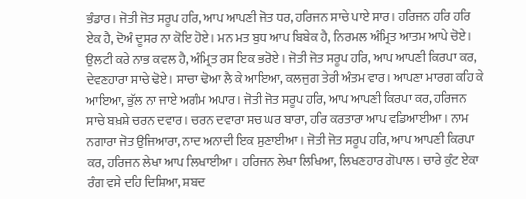ਭੰਡਾਰ। ਜੋਤੀ ਜੋਤ ਸਰੂਪ ਹਰਿ, ਆਪ ਆਪਣੀ ਜੋਤ ਧਰ, ਹਰਿਜਨ ਸਾਚੇ ਪਾਏ ਸਾਰ। ਹਰਿਜਨ ਹਰਿ ਹਰਿ ਏਕ ਹੈ, ਦੋਅੰ ਦੂਸਰ ਨਾ ਕੋਇ ਹੋਏ। ਮਨ ਮਤ ਬੁਧ ਆਪ ਬਿਬੇਕ ਹੈ, ਨਿਰਮਲ ਅੰਮ੍ਰਿਤ ਆਤਮ ਆਪੇ ਚੋਏ। ਉਲਟੀ ਕਰੇ ਨਾਭ ਕਵਲ ਹੈ, ਅੰਮ੍ਰਿਤ ਰਸ ਇਕ ਭਰੋਏ । ਜੋਤੀ ਜੋਤ ਸਰੂਪ ਹਰਿ, ਆਪ ਆਪਣੀ ਕਿਰਪਾ ਕਰ, ਦੇਵਣਹਾਰਾ ਸਾਚੇ ਢੋਏ। ਸਾਚਾ ਢੋਆ ਲੈ ਕੇ ਆਇਆ, ਕਲਜੁਗ ਤੇਰੀ ਅੰਤਮ ਵਾਰ। ਆਪਣਾ ਮਾਰਗ ਕਹਿ ਕੇ ਆਇਆ, ਭੁੱਲ ਨਾ ਜਾਏ ਅਗੰਮ ਅਪਾਰ। ਜੋਤੀ ਜੋਤ ਸਰੂਪ ਹਰਿ, ਆਪ ਆਪਣੀ ਕਿਰਪਾ ਕਰ, ਹਰਿਜਨ ਸਾਚੇ ਬਖ਼ਸ਼ੇ ਚਰਨ ਦਵਾਰ। ਚਰਨ ਦਵਾਰਾ ਸਚ ਘਰ ਬਾਰਾ, ਹਰਿ ਕਰਤਾਰਾ ਆਪ ਵਡਿਆਈਆ। ਨਾਮ ਨਗਾਰਾ ਜੋਤ ਉਜਿਆਰਾ, ਨਾਦ ਅਨਾਦੀ ਇਕ ਸੁਣਾਈਆ । ਜੋਤੀ ਜੋਤ ਸਰੂਪ ਹਰਿ, ਆਪ ਆਪਣੀ ਕਿਰਪਾ ਕਰ, ਹਰਿਜਨ ਲੇਖਾ ਆਪ ਲਿਖਾਈਆ। ਹਰਿਜਨ ਲੇਖਾ ਲਿਖਿਆ, ਲਿਖਣਹਾਰ ਗੋਪਾਲ। ਚਾਰੇ ਕੁੰਟ ਏਕਾ ਰੰਗ ਵਸੇ ਦਹਿ ਦਿਸ਼ਿਆ, ਸ਼ਬਦ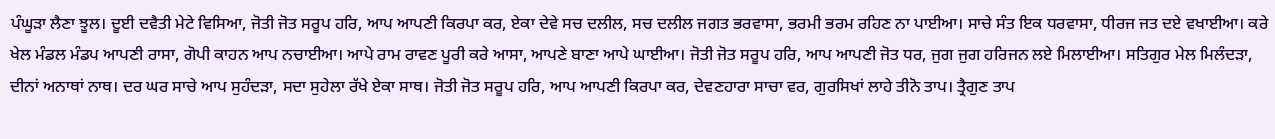ਪੰਘੂੜਾ ਲੈਣਾ ਝੂਲ। ਦੂਈ ਦਵੈਤੀ ਮੇਟੇ ਵਿਸਿਆ, ਜੋਤੀ ਜੋਤ ਸਰੂਪ ਹਰਿ, ਆਪ ਆਪਣੀ ਕਿਰਪਾ ਕਰ, ਏਕਾ ਦੇਵੇ ਸਚ ਦਲੀਲ, ਸਚ ਦਲੀਲ ਜਗਤ ਭਰਵਾਸਾ, ਭਰਮੀ ਭਰਮ ਰਹਿਣ ਨਾ ਪਾਈਆ। ਸਾਚੇ ਸੰਤ ਇਕ ਧਰਵਾਸਾ, ਧੀਰਜ ਜਤ ਦਏ ਵਖਾਈਆ। ਕਰੇ ਖੇਲ ਮੰਡਲ ਮੰਡਪ ਆਪਣੀ ਰਾਸਾ, ਗੋਪੀ ਕਾਹਨ ਆਪ ਨਚਾਈਆ। ਆਪੇ ਰਾਮ ਰਾਵਣ ਪੂਰੀ ਕਰੇ ਆਸਾ, ਆਪਣੇ ਬਾਣਾ ਆਪੇ ਘਾਈਆ। ਜੋਤੀ ਜੋਤ ਸਰੂਪ ਹਰਿ, ਆਪ ਆਪਣੀ ਜੋਤ ਧਰ, ਜੁਗ ਜੁਗ ਹਰਿਜਨ ਲਏ ਮਿਲਾਈਆ। ਸਤਿਗੁਰ ਮੇਲ ਮਿਲੰਦੜਾ, ਦੀਨਾਂ ਅਨਾਥਾਂ ਨਾਥ। ਦਰ ਘਰ ਸਾਚੇ ਆਪ ਸੁਹੰਦੜਾ, ਸਦਾ ਸੁਹੇਲਾ ਰੱਖੇ ਏਕਾ ਸਾਥ। ਜੋਤੀ ਜੋਤ ਸਰੂਪ ਹਰਿ, ਆਪ ਆਪਣੀ ਕਿਰਪਾ ਕਰ, ਦੇਵਣਹਾਰਾ ਸਾਚਾ ਵਰ, ਗੁਰਸਿਖਾਂ ਲਾਹੇ ਤੀਨੋ ਤਾਪ। ਤ੍ਰੈਗੁਣ ਤਾਪ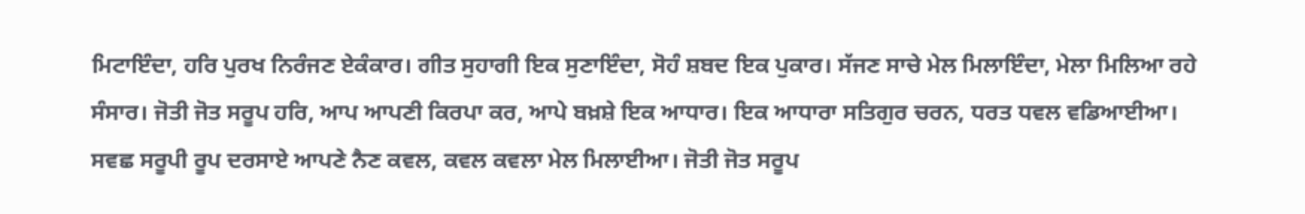ਮਿਟਾਇੰਦਾ, ਹਰਿ ਪੁਰਖ ਨਿਰੰਜਣ ਏਕੰਕਾਰ। ਗੀਤ ਸੁਹਾਗੀ ਇਕ ਸੁਣਾਇੰਦਾ, ਸੋਹੰ ਸ਼ਬਦ ਇਕ ਪੁਕਾਰ। ਸੱਜਣ ਸਾਚੇ ਮੇਲ ਮਿਲਾਇੰਦਾ, ਮੇਲਾ ਮਿਲਿਆ ਰਹੇ ਸੰਸਾਰ। ਜੋਤੀ ਜੋਤ ਸਰੂਪ ਹਰਿ, ਆਪ ਆਪਣੀ ਕਿਰਪਾ ਕਰ, ਆਪੇ ਬਖ਼ਸ਼ੇ ਇਕ ਆਧਾਰ। ਇਕ ਆਧਾਰਾ ਸਤਿਗੁਰ ਚਰਨ, ਧਰਤ ਧਵਲ ਵਡਿਆਈਆ। ਸਵਛ ਸਰੂਪੀ ਰੂਪ ਦਰਸਾਏ ਆਪਣੇ ਨੈਣ ਕਵਲ, ਕਵਲ ਕਵਲਾ ਮੇਲ ਮਿਲਾਈਆ। ਜੋਤੀ ਜੋਤ ਸਰੂਪ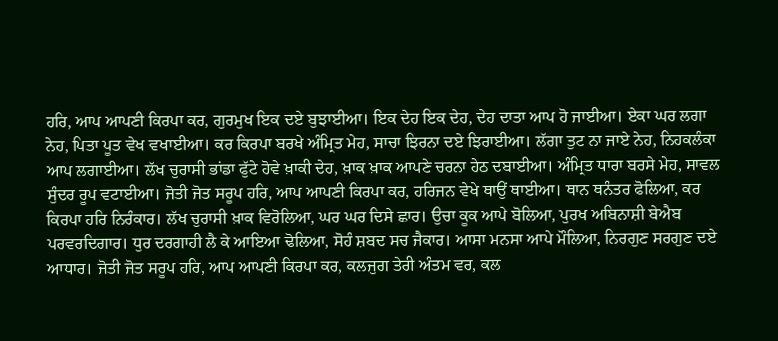ਹਰਿ, ਆਪ ਆਪਣੀ ਕਿਰਪਾ ਕਰ, ਗੁਰਮੁਖ ਇਕ ਦਏ ਬੁਝਾਈਆ। ਇਕ ਦੇਹ ਇਕ ਦੇਹ, ਦੇਹ ਦਾਤਾ ਆਪ ਹੋ ਜਾਈਆ। ਏਕਾ ਘਰ ਲਗਾ ਨੇਹ, ਪਿਤਾ ਪੂਤ ਵੇਖ ਵਖਾਈਆ। ਕਰ ਕਿਰਪਾ ਬਰਖੇ ਅੰਮ੍ਰਿਤ ਮੇਹ, ਸਾਚਾ ਝਿਰਨਾ ਦਏ ਝਿਰਾਈਆ। ਲੱਗਾ ਤੁਟ ਨਾ ਜਾਏ ਨੇਹ, ਨਿਹਕਲੰਕਾ ਆਪ ਲਗਾਈਆ। ਲੱਖ ਚੁਰਾਸੀ ਭਾਂਡਾ ਫੁੱਟੇ ਹੋਵੇ ਖ਼ਾਕੀ ਦੇਹ, ਖ਼ਾਕ ਖ਼ਾਕ ਆਪਣੇ ਚਰਨਾ ਹੇਠ ਦਬਾਈਆ। ਅੰਮ੍ਰਿਤ ਧਾਰਾ ਬਰਸੇ ਮੇਹ, ਸਾਵਲ ਸੁੰਦਰ ਰੂਪ ਵਟਾਈਆ। ਜੋਤੀ ਜੋਤ ਸਰੂਪ ਹਰਿ, ਆਪ ਆਪਣੀ ਕਿਰਪਾ ਕਰ, ਹਰਿਜਨ ਵੇਖੇ ਥਾਉਂ ਥਾਈਆ। ਥਾਨ ਥਨੰਤਰ ਫੋਲਿਆ, ਕਰ ਕਿਰਪਾ ਹਰਿ ਨਿਰੰਕਾਰ। ਲੱਖ ਚੁਰਾਸੀ ਖ਼ਾਕ ਵਿਰੋਲਿਆ, ਘਰ ਘਰ ਦਿਸੇ ਛਾਰ। ਉਚਾ ਕੂਕ ਆਪੇ ਬੋਲਿਆ, ਪੁਰਖ ਅਬਿਨਾਸ਼ੀ ਬੇਐਬ ਪਰਵਰਦਿਗਾਰ। ਧੁਰ ਦਰਗਾਹੀ ਲੈ ਕੇ ਆਇਆ ਢੋਲਿਆ, ਸੋਹੰ ਸ਼ਬਦ ਸਚ ਜੈਕਾਰ। ਆਸਾ ਮਨਸਾ ਆਪੇ ਮੌਲਿਆ, ਨਿਰਗੁਣ ਸਰਗੁਣ ਦਏ ਆਧਾਰ। ਜੋਤੀ ਜੋਤ ਸਰੂਪ ਹਰਿ, ਆਪ ਆਪਣੀ ਕਿਰਪਾ ਕਰ, ਕਲਜੁਗ ਤੇਰੀ ਅੰਤਮ ਵਰ, ਕਲ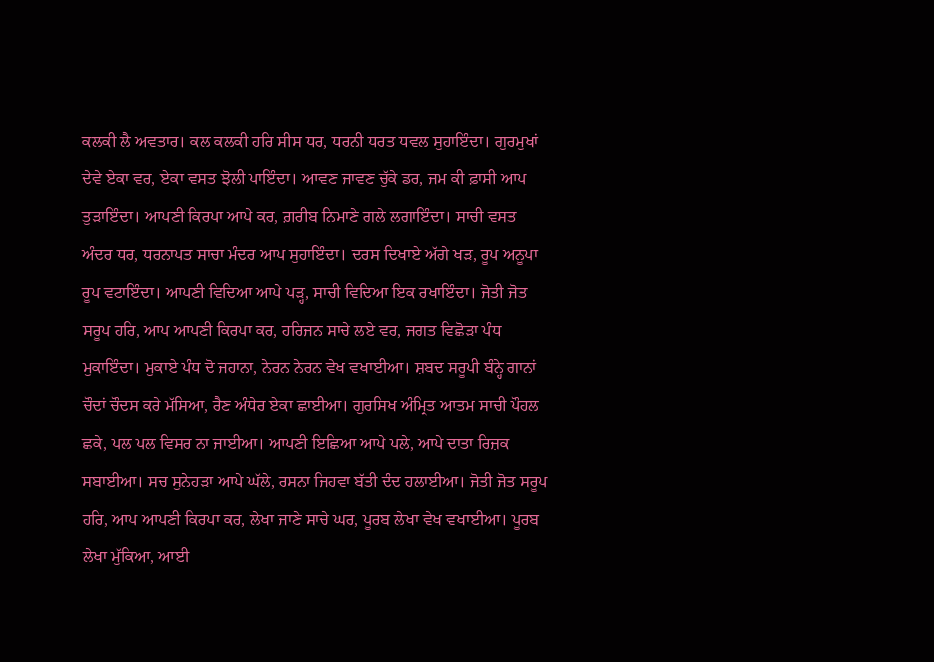ਕਲਕੀ ਲੈ ਅਵਤਾਰ। ਕਲ ਕਲਕੀ ਹਰਿ ਸੀਸ ਧਰ, ਧਰਨੀ ਧਰਤ ਧਵਲ ਸੁਹਾਇੰਦਾ। ਗੁਰਮੁਖਾਂ ਦੇਵੇ ਏਕਾ ਵਰ, ਏਕਾ ਵਸਤ ਝੋਲੀ ਪਾਇੰਦਾ। ਆਵਣ ਜਾਵਣ ਚੁੱਕੇ ਡਰ, ਜਮ ਕੀ ਫ਼ਾਸੀ ਆਪ ਤੁੜਾਇੰਦਾ। ਆਪਣੀ ਕਿਰਪਾ ਆਪੇ ਕਰ, ਗ਼ਰੀਬ ਨਿਮਾਣੇ ਗਲੇ ਲਗਾਇੰਦਾ। ਸਾਚੀ ਵਸਤ ਅੰਦਰ ਧਰ, ਧਰਨਾਪਤ ਸਾਚਾ ਮੰਦਰ ਆਪ ਸੁਹਾਇੰਦਾ। ਦਰਸ ਦਿਖਾਏ ਅੱਗੇ ਖੜ, ਰੂਪ ਅਨੂਪਾ ਰੂਪ ਵਟਾਇੰਦਾ। ਆਪਣੀ ਵਿਦਿਆ ਆਪੇ ਪੜ੍ਹ, ਸਾਚੀ ਵਿਦਿਆ ਇਕ ਰਖਾਇੰਦਾ। ਜੋਤੀ ਜੋਤ ਸਰੂਪ ਹਰਿ, ਆਪ ਆਪਣੀ ਕਿਰਪਾ ਕਰ, ਹਰਿਜਨ ਸਾਚੇ ਲਏ ਵਰ, ਜਗਤ ਵਿਛੋੜਾ ਪੰਧ ਮੁਕਾਇੰਦਾ। ਮੁਕਾਏ ਪੰਧ ਦੋ ਜਹਾਨਾ, ਨੇਰਨ ਨੇਰਨ ਵੇਖ ਵਖਾਈਆ। ਸ਼ਬਦ ਸਰੂਪੀ ਬੰਨ੍ਹੇ ਗਾਨਾਂ ਚੌਦਾਂ ਚੌਦਸ ਕਰੇ ਮੱਸਿਆ, ਰੈਣ ਅੰਧੇਰ ਏਕਾ ਛਾਈਆ। ਗੁਰਸਿਖ ਅੰਮ੍ਰਿਤ ਆਤਮ ਸਾਚੀ ਪੌਹਲ ਛਕੇ, ਪਲ ਪਲ ਵਿਸਰ ਨਾ ਜਾਈਆ। ਆਪਣੀ ਇਛਿਆ ਆਪੇ ਪਲੇ, ਆਪੇ ਦਾਤਾ ਰਿਜ਼ਕ ਸਬਾਈਆ। ਸਚ ਸੁਨੇਹੜਾ ਆਪੇ ਘੱਲੇ, ਰਸਨਾ ਜਿਹਵਾ ਬੱਤੀ ਦੰਦ ਹਲਾਈਆ। ਜੋਤੀ ਜੋਤ ਸਰੂਪ ਹਰਿ, ਆਪ ਆਪਣੀ ਕਿਰਪਾ ਕਰ, ਲੇਖਾ ਜਾਣੇ ਸਾਚੇ ਘਰ, ਪੂਰਬ ਲੇਖਾ ਵੇਖ ਵਖਾਈਆ। ਪੂਰਬ ਲੇਖਾ ਮੁੱਕਿਆ, ਆਈ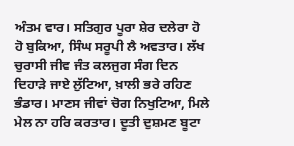ਅੰਤਮ ਵਾਰ। ਸਤਿਗੁਰ ਪੂਰਾ ਸ਼ੇਰ ਦਲੇਰਾ ਹੋ ਹੋ ਬੁਕਿਆ, ਸਿੰਘ ਸਰੂਪੀ ਲੈ ਅਵਤਾਰ। ਲੱਖ ਚੁਰਾਸੀ ਜੀਵ ਜੰਤ ਕਲਜੁਗ ਸੰਗ ਦਿਨ ਦਿਹਾੜੇ ਜਾਏ ਲੁੱਟਿਆ, ਖ਼ਾਲੀ ਭਰੇ ਰਹਿਣ ਭੰਡਾਰ। ਮਾਣਸ ਜੀਵਾਂ ਚੋਗ ਨਿਖੁਟਿਆ, ਮਿਲੇ ਮੇਲ ਨਾ ਹਰਿ ਕਰਤਾਰ। ਦੂਤੀ ਦੁਸ਼ਮਣ ਬੂਟਾ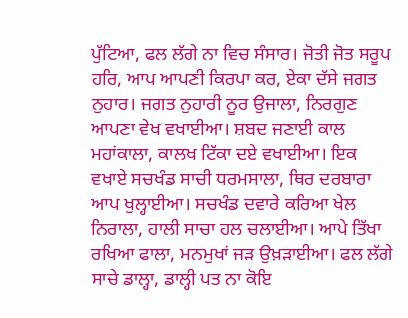ਪੁੱਟਿਆ, ਫਲ ਲੱਗੇ ਨਾ ਵਿਚ ਸੰਸਾਰ। ਜੋਤੀ ਜੋਤ ਸਰੂਪ ਹਰਿ, ਆਪ ਆਪਣੀ ਕਿਰਪਾ ਕਰ, ਏਕਾ ਦੱਸੇ ਜਗਤ ਨੁਹਾਰ। ਜਗਤ ਨੁਹਾਰੀ ਨੂਰ ਉਜਾਲਾ, ਨਿਰਗੁਣ ਆਪਣਾ ਵੇਖ ਵਖਾਈਆ। ਸ਼ਬਦ ਜਣਾਈ ਕਾਲ ਮਹਾਂਕਾਲਾ, ਕਾਲਖ ਟਿੱਕਾ ਦਏ ਵਖਾਈਆ। ਇਕ ਵਖਾਏ ਸਚਖੰਡ ਸਾਚੀ ਧਰਮਸਾਲਾ, ਥਿਰ ਦਰਬਾਰਾ ਆਪ ਖੁਲ੍ਹਾਈਆ। ਸਚਖੰਡ ਦਵਾਰੇ ਕਰਿਆ ਖੇਲ ਨਿਰਾਲਾ, ਹਾਲੀ ਸਾਚਾ ਹਲ ਚਲਾਈਆ। ਆਪੇ ਤਿੱਖਾ ਰਖਿਆ ਫਾਲਾ, ਮਨਮੁਖਾਂ ਜੜ ਉਖ਼ੜਾਈਆ। ਫਲ ਲੱਗੇ ਸਾਚੇ ਡਾਲ੍ਹਾ, ਡਾਲ੍ਹੀ ਪਤ ਨਾ ਕੋਇ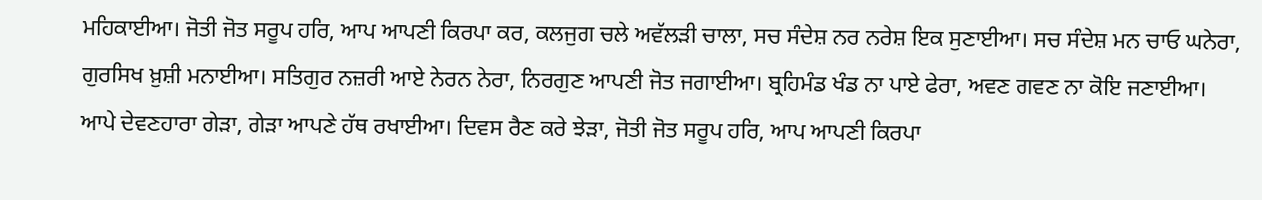ਮਹਿਕਾਈਆ। ਜੋਤੀ ਜੋਤ ਸਰੂਪ ਹਰਿ, ਆਪ ਆਪਣੀ ਕਿਰਪਾ ਕਰ, ਕਲਜੁਗ ਚਲੇ ਅਵੱਲੜੀ ਚਾਲਾ, ਸਚ ਸੰਦੇਸ਼ ਨਰ ਨਰੇਸ਼ ਇਕ ਸੁਣਾਈਆ। ਸਚ ਸੰਦੇਸ਼ ਮਨ ਚਾਓ ਘਨੇਰਾ, ਗੁਰਸਿਖ ਖ਼ੁਸ਼ੀ ਮਨਾਈਆ। ਸਤਿਗੁਰ ਨਜ਼ਰੀ ਆਏ ਨੇਰਨ ਨੇਰਾ, ਨਿਰਗੁਣ ਆਪਣੀ ਜੋਤ ਜਗਾਈਆ। ਬ੍ਰਹਿਮੰਡ ਖੰਡ ਨਾ ਪਾਏ ਫੇਰਾ, ਅਵਣ ਗਵਣ ਨਾ ਕੋਇ ਜਣਾਈਆ। ਆਪੇ ਦੇਵਣਹਾਰਾ ਗੇੜਾ, ਗੇੜਾ ਆਪਣੇ ਹੱਥ ਰਖਾਈਆ। ਦਿਵਸ ਰੈਣ ਕਰੇ ਝੇੜਾ, ਜੋਤੀ ਜੋਤ ਸਰੂਪ ਹਰਿ, ਆਪ ਆਪਣੀ ਕਿਰਪਾ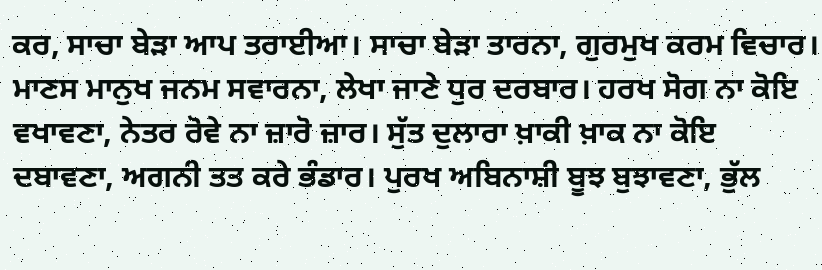ਕਰ, ਸਾਚਾ ਬੇੜਾ ਆਪ ਤਰਾਈਆ। ਸਾਚਾ ਬੇੜਾ ਤਾਰਨਾ, ਗੁਰਮੁਖ ਕਰਮ ਵਿਚਾਰ। ਮਾਣਸ ਮਾਨੁਖ ਜਨਮ ਸਵਾਰਨਾ, ਲੇਖਾ ਜਾਣੇ ਧੁਰ ਦਰਬਾਰ। ਹਰਖ ਸੋਗ ਨਾ ਕੋਇ ਵਖਾਵਣਾ, ਨੇਤਰ ਰੋਵੇ ਨਾ ਜ਼ਾਰੋ ਜ਼ਾਰ। ਸੁੱਤ ਦੁਲਾਰਾ ਖ਼ਾਕੀ ਖ਼ਾਕ ਨਾ ਕੋਇ ਦਬਾਵਣਾ, ਅਗਨੀ ਤਤ ਕਰੇ ਭੰਡਾਰ। ਪੁਰਖ ਅਬਿਨਾਸ਼ੀ ਬੂਝ ਬੁਝਾਵਣਾ, ਭੁੱਲ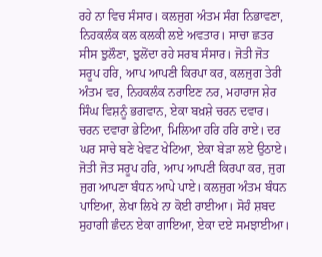ਰਹੇ ਨਾ ਵਿਚ ਸੰਸਾਰ। ਕਲਜੁਗ ਅੰਤਮ ਸੰਗ ਨਿਭਾਵਣਾ, ਨਿਹਕਲੰਕ ਕਲ ਕਲਕੀ ਲਏ ਅਵਤਾਰ। ਸਾਚਾ ਛਤਰ ਸੀਸ ਝੁਲੌਣਾ, ਝੁਲੋਂਦਾ ਰਹੇ ਸਰਬ ਸੰਸਾਰ। ਜੋਤੀ ਜੋਤ ਸਰੂਪ ਹਰਿ, ਆਪ ਆਪਣੀ ਕਿਰਪਾ ਕਰ, ਕਲਜੁਗ ਤੇਰੀ ਅੰਤਮ ਵਰ, ਨਿਹਕਲੰਕ ਨਰਾਇਣ ਨਰ, ਮਹਾਰਾਜ ਸ਼ੇਰ ਸਿੰਘ ਵਿਸ਼ਨੂੰ ਭਗਵਾਨ, ਏਕਾ ਬਖ਼ਸ਼ੇ ਚਰਨ ਦਵਾਰ। ਚਰਨ ਦਵਾਰਾ ਭੇਟਿਆ, ਮਿਲਿਆ ਹਰਿ ਹਰਿ ਰਾਏ। ਦਰ ਘਰ ਸਾਚੇ ਬਣੇ ਖੇਵਟ ਖੇਟਿਆ, ਏਕਾ ਬੇੜਾ ਲਏ ਉਠਾਏ। ਜੋਤੀ ਜੋਤ ਸਰੂਪ ਹਰਿ, ਆਪ ਆਪਣੀ ਕਿਰਪਾ ਕਰ, ਜੁਗ ਜੁਗ ਆਪਣਾ ਬੰਧਨ ਆਪੇ ਪਾਏ। ਕਲਜੁਗ ਅੰਤਮ ਬੰਧਨ ਪਾਇਆ, ਲੇਖਾ ਲਿਖੇ ਨਾ ਕੋਈ ਰਾਈਆ। ਸੋਹੰ ਸ਼ਬਦ ਸੁਹਾਗੀ ਛੰਦਨ ਏਕਾ ਗਾਇਆ, ਏਕਾ ਦਏ ਸਮਝਾਈਆ।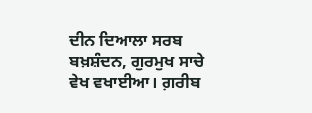ਦੀਨ ਦਿਆਲਾ ਸਰਬ ਬਖ਼ਸ਼ੰਦਨ, ਗੁਰਮੁਖ ਸਾਚੇ ਵੇਖ ਵਖਾਈਆ। ਗ਼ਰੀਬ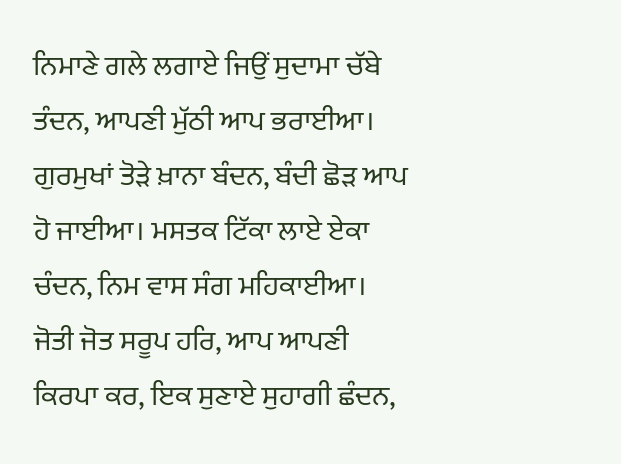ਨਿਮਾਣੇ ਗਲੇ ਲਗਾਏ ਜਿਉਂ ਸੁਦਾਮਾ ਚੱਬੇ ਤੰਦਨ, ਆਪਣੀ ਮੁੱਠੀ ਆਪ ਭਰਾਈਆ। ਗੁਰਮੁਖਾਂ ਤੋੜੇ ਖ਼ਾਨਾ ਬੰਦਨ, ਬੰਦੀ ਛੋੜ ਆਪ ਹੋ ਜਾਈਆ। ਮਸਤਕ ਟਿੱਕਾ ਲਾਏ ਏਕਾ ਚੰਦਨ, ਨਿਮ ਵਾਸ ਸੰਗ ਮਹਿਕਾਈਆ। ਜੋਤੀ ਜੋਤ ਸਰੂਪ ਹਰਿ, ਆਪ ਆਪਣੀ ਕਿਰਪਾ ਕਰ, ਇਕ ਸੁਣਾਏ ਸੁਹਾਗੀ ਛੰਦਨ,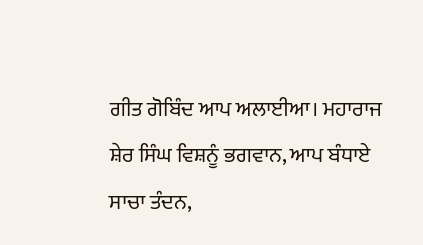ਗੀਤ ਗੋਬਿੰਦ ਆਪ ਅਲਾਈਆ। ਮਹਾਰਾਜ ਸ਼ੇਰ ਸਿੰਘ ਵਿਸ਼ਨੂੰ ਭਗਵਾਨ, ਆਪ ਬੰਧਾਏ ਸਾਚਾ ਤੰਦਨ,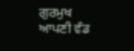ਗੁਰਮੁਖ ਆਪਣੀ ਵੰਡ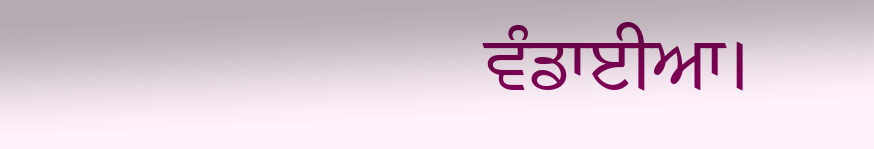ਵੰਡਾਈਆ।